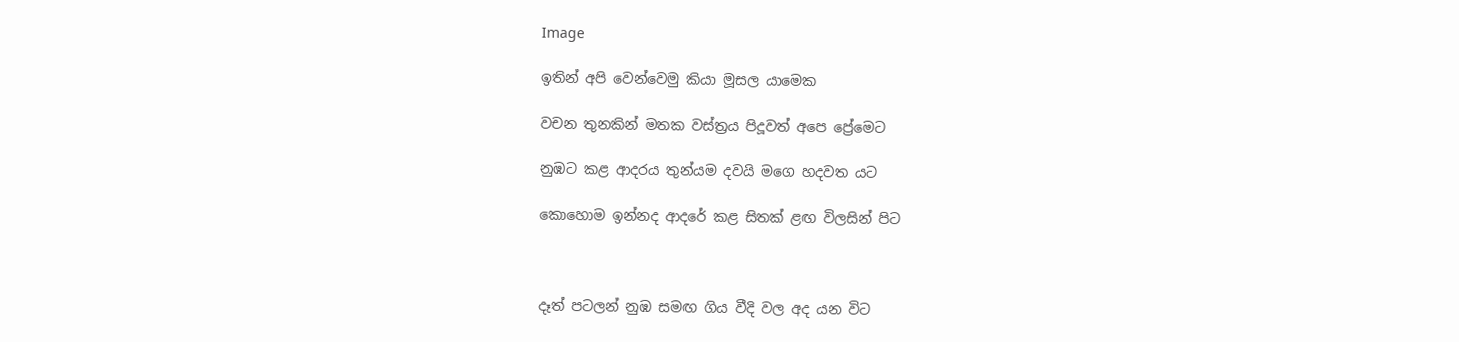Image

ඉතින් අපි වෙන්වෙමු කියා මූසල යාමෙක

වචන තුනකින් මතක වස්ත්‍රය පිදූවත් අපෙ ප්‍රේමෙට

නුඹට කළ ආදරය තුන්යම දවයි මගෙ හදවත යට

කොහොම ඉන්නද ආදරේ කළ සිතක් ළඟ විලසින් පිට



දෑත් පටලන් නුඹ සමඟ ගිය වීදි වල අද යන විට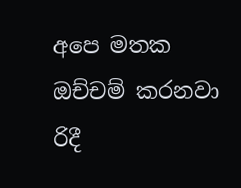අපෙ මතක ඔච්චම් කරනවා රිදී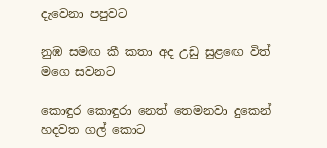දැවෙනා පපුවට

නුඹ සමඟ කී කතා අද උඩු සුළඟෙ විත් මගෙ සවනට

කොඳුර කොඳුරා නෙත් තෙමනවා දුකෙන් හදවත ගල් කොට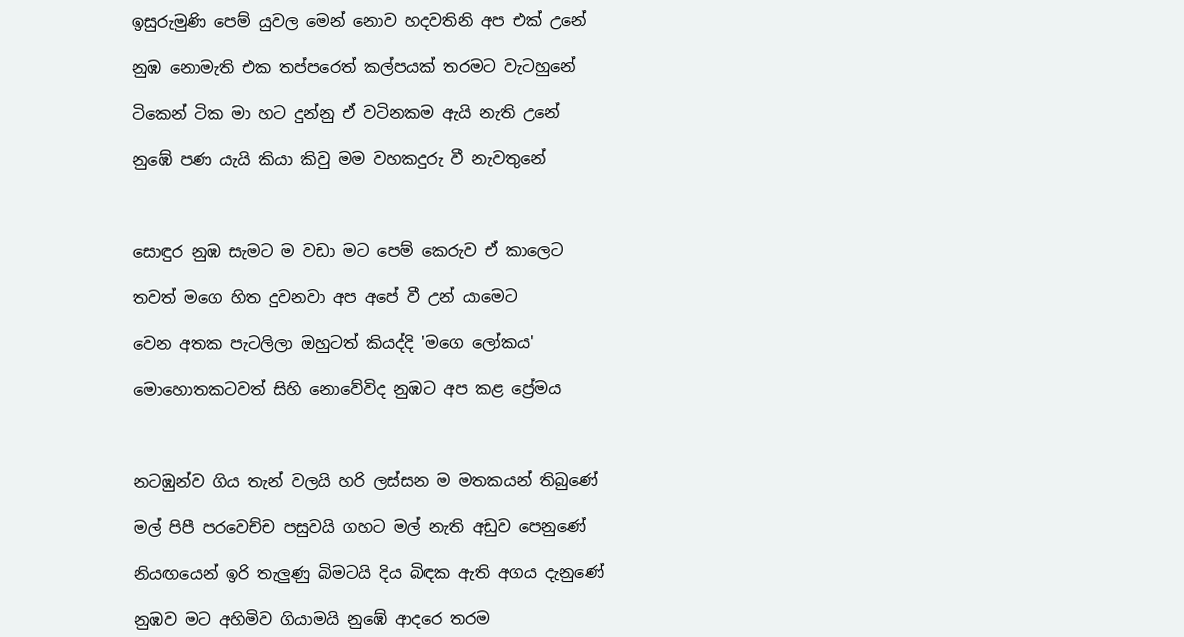ඉසුරුමුණි පෙම් යුවල මෙන් නොව හදවතිනි අප එක් උනේ

නුඹ නොමැති එක තප්පරෙත් කල්පයක් තරමට වැටහුනේ

ටිකෙන් ටික මා හට දුන්නු ඒ වටිනකම ඇයි නැති උනේ

නුඹේ පණ යැයි කියා කිවු මම වහකදුරු වී නැවතුනේ



සොඳුර නුඹ සැමට ම වඩා මට පෙම් කෙරුව ඒ කාලෙට

තවත් මගෙ හිත දුවනවා අප අපේ වී උන් යාමෙට

වෙන අතක පැටලිලා ඔහුටත් කියද්දි 'මගෙ ලෝකය'

මොහොතකටවත් සිහි නොවේවිද නුඹට අප කළ ප්‍රේමය



නටඹුන්ව ගිය තැන් වලයි හරි ලස්සන ම මතකයන් තිබුණේ

මල් පිපී පරවෙච්ච පසුවයි ගහට මල් නැති අඩුව පෙනුණේ

නියඟයෙන් ඉරි තැලුණු බිමටයි දිය බිඳක ඇති අගය දැනුණේ

නුඹව මට අහිමිව ගියාමයි නුඹේ ආදරෙ තරම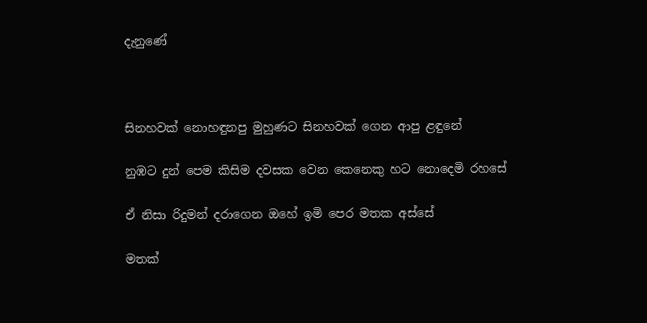දැනුණේ



සිනහවක් නොහඳුනපු මුහුණට සිනහවක් ගෙන ආපු ළඳුනේ

නුඹට දුන් පෙම කිසිම දවසක වෙන කෙනෙකු හට නොදෙමි රහසේ

ඒ නිසා රිදුමන් දරාගෙන ඔහේ ඉමි පෙර මතක අස්සේ

මතක්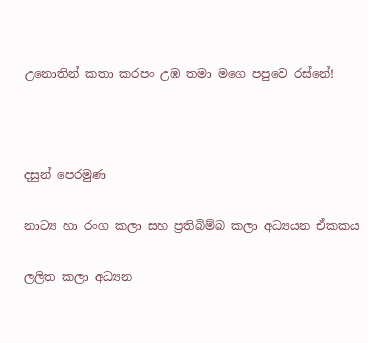උනොතින් කතා කරපං උඹ තමා මගෙ පපුවෙ රස්නේ!



දසුන් පෙරමුණ

නාට්‍ය හා රංග කලා සහ ප්‍රතිබිම්බ කලා අධ්‍යයන ඒකකය

ලලිත කලා අධ්‍යන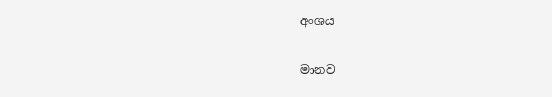අංශය

මානව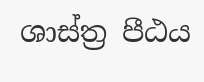ශාස්ත්‍ර පීඨය